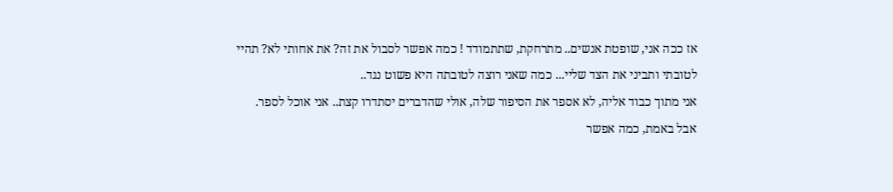אז ככה אני, שופטת אנשים.. מתרחקת, שתתמודד ! כמה אפשר לסבול את זה? את אחותי לא? תהיי לטובתי ותביני את הצד שליי... כמה שאני רוצה לטובתה היא פשוט נגד..
אני מתוך כבוד אליה, לא אספר את הסיפור שלה, אולי שהדברים יסתדרו קצת.. אני אוכל לספר.
אבל באמת, כמה אפשר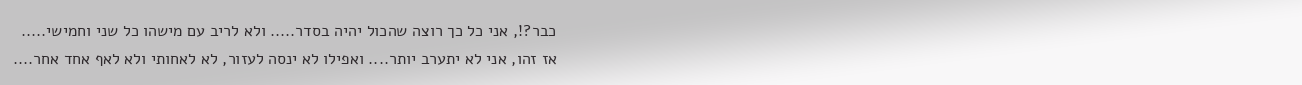כבר?!, אני כל כך רוצה שהכול יהיה בסדר..... ולא לריב עם מישהו כל שני וחמישי.....
אז זהו, אני לא יתערב יותר.... ואפילו לא ינסה לעזור, לא לאחותי ולא לאף אחד אחר....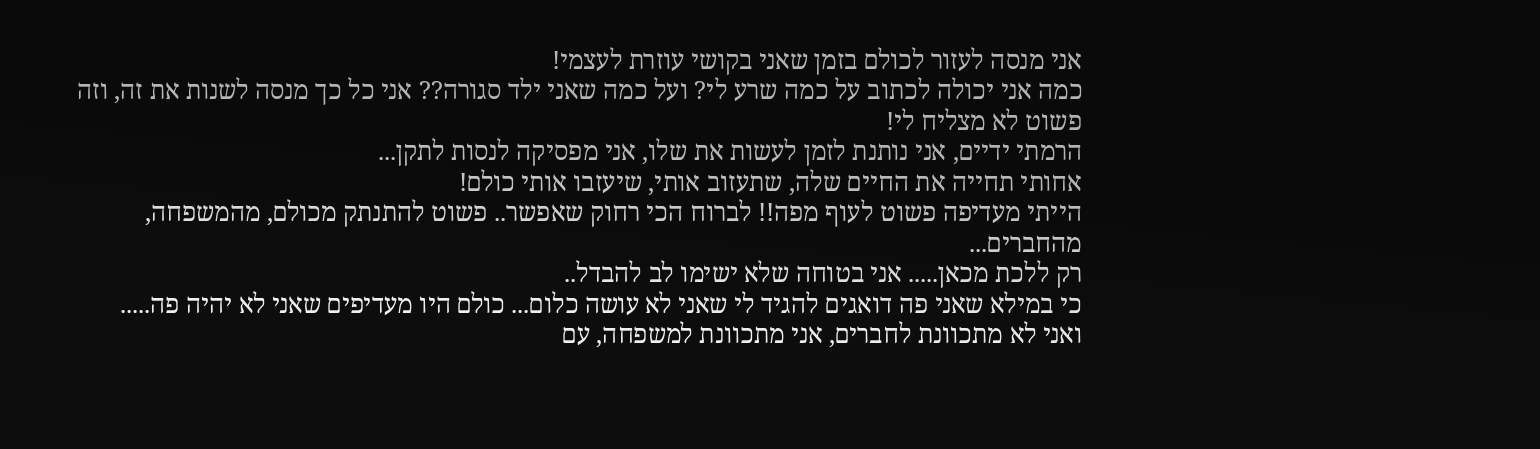אני מנסה לעזור לכולם בזמן שאני בקושי עוזרת לעצמי!
כמה אני יכולה לכתוב על כמה שרע לי? ועל כמה שאני ילד סגורה?? אני כל כך מנסה לשנות את זה, וזה פשוט לא מצליח לי!
הרמתי ידיים, אני נותנת לזמן לעשות את שלו, אני מפסיקה לנסות לתקן...
אחותי תחייה את החיים שלה, שתעזוב אותי, שיעזבו אותי כולם!
הייתי מעדיפה פשוט לעוף מפה!! לברוח הכי רחוק שאפשר.. פשוט להתנתק מכולם, מהמשפחה, מהחברים...
רק ללכת מכאן..... אני בטוחה שלא ישימו לב להבדל..
כי במילא שאני פה דואגים להגיד לי שאני לא עושה כלום... כולם היו מעדיפים שאני לא יהיה פה.....
ואני לא מתכוונת לחברים, אני מתכוונת למשפחה, עם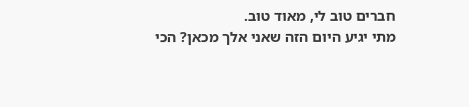חברים טוב לי, מאוד טוב.
מתי יגיע היום הזה שאני אלך מכאן? הכי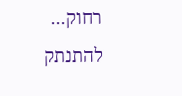רחוק...
להתנתק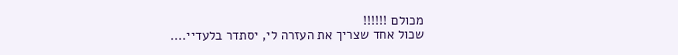מכולם !!!!!!
שכול אחד שצריך את העזרה לי, יסתדר בלעדיי....